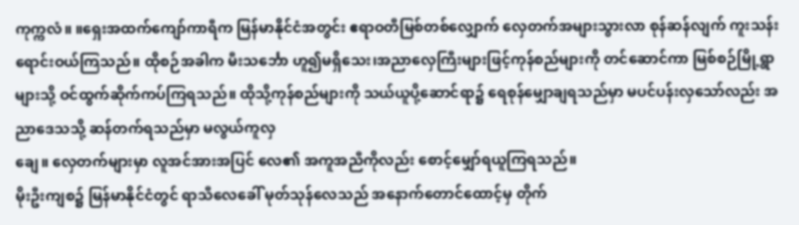ကုက္ကလံ။ ။ရှေးအထက်ကျော်ကာရီက မြန်မာနိုင်ငံအတွင်း ဧရာဝတီမြစ်တစ်လျှောက် လှေတက်အများသွားလာ စုန်ဆန်လျက် ကူးသန်းရောင်းဝယ်ကြသည်။ ထိုစဉ်အခါက မီးသင်္ဘော ဟူ၍မရှိသေး၊အညာလှေကြီးများဖြင့်ကုန်စည်များကို တင်ဆောင်ကာ မြစ်စဉ်မြို့ရွာများသို့ ဝင်ထွက်ဆိုက်ကပ်ကြရသည်။ ထိုသို့ကုန်စည်များကို သယ်ယူပို့ဆောင်ရာ၌ ရေစုန်မျှောချရသည်မှာ မပင်ပန်းလှသော်လည်း အညာဒေသသို့ ဆန်တက်ရသည်မှာ မလွယ်ကူလှ
ချေ။ လှေတက်များမှာ လူအင်အားအပြင် လေ၏ အကူအညီကိုလည်း စောင့်မျှော်ရယူကြရသည်။
မိုးဦးကျစ၌ မြန်မာနိုင်ငံတွင် ရာသီလေခေါ် မုတ်သုန်လေသည် အနောက်တောင်ထောင့်မှ တိုက်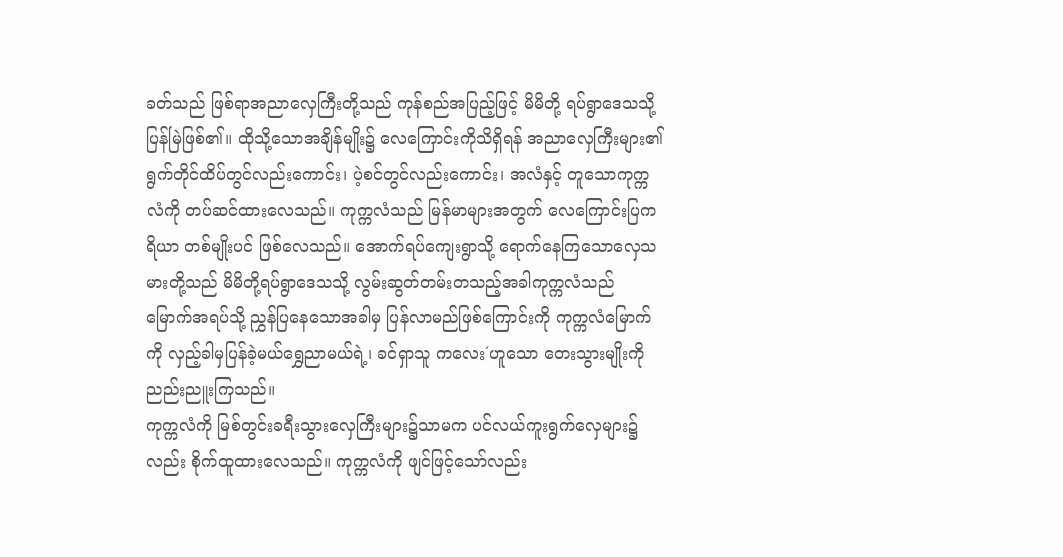ခတ်သည် ဖြစ်ရာအညာလှေကြီးတို့သည် ကုန်စည်အပြည့်ဖြင့် မိမိတို့ ရပ်ရွာဒေသသို့ ပြန်မြဲဖြစ်၏။ ထိုသို့သောအချိန်မျိုး၌ လေကြောင်းကိုသိရှိရန် အညာလှေကြီးများ၏ ရွက်တိုင်ထိပ်တွင်လည်းကောင်း၊ ပဲ့စင်တွင်လည်းကောင်း၊ အလံနှင့် တူသောကုက္ကလံကို တပ်ဆင်ထားလေသည်။ ကုက္ကလံသည် မြန်မာများအတွက် လေကြောင်းပြကရိယာ တစ်မျိုးပင် ဖြစ်လေသည်။ အောက်ရပ်ကျေးရွာသို့ ရောက်နေကြသောလှေသမားတို့သည် မိမိတို့ရပ်ရွာဒေသသို့ လွမ်းဆွတ်တမ်းတသည့်အခါကုက္ကလံသည် မြောက်အရပ်သို့ ညွှန်ပြနေသောအခါမှ ပြန်လာမည်ဖြစ်ကြောင်းကို ကုက္ကလံမြောက်ကို လှည့်ခါမှပြန်ခဲ့မယ်ရွှေညာမယ်ရဲ့၊ ခင်ရှာသူ ကလေး´ဟူသော တေးသွားမျိုးကို
ညည်းညူးကြသည်။
ကုက္ကလံကို မြစ်တွင်းခရီးသွားလှေကြီးများ၌သာမက ပင်လယ်ကူးရွက်လှေများ၌လည်း စိုက်ထူထားလေသည်။ ကုက္ကလံကို ဖျင်ဖြင့်သော်လည်း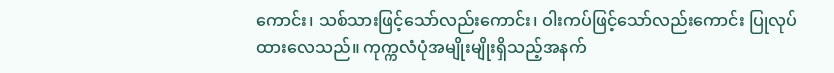ကောင်း၊ သစ်သားဖြင့်သော်လည်းကောင်း၊ ဝါးကပ်ဖြင့်သော်လည်းကောင်း ပြုလုပ်ထားလေသည်။ ကုက္ကလံပုံအမျိုးမျိုးရှိသည့်အနက်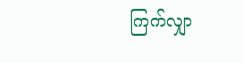ကြက်လျှာ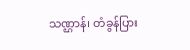သဏ္ဌာန်၊ တံခွန်ပြား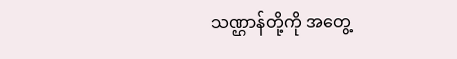သဏ္ဌာန်တို့ကို အတွေ့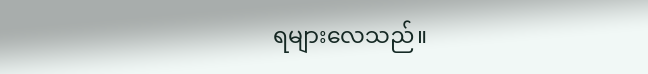ရများလေသည်။